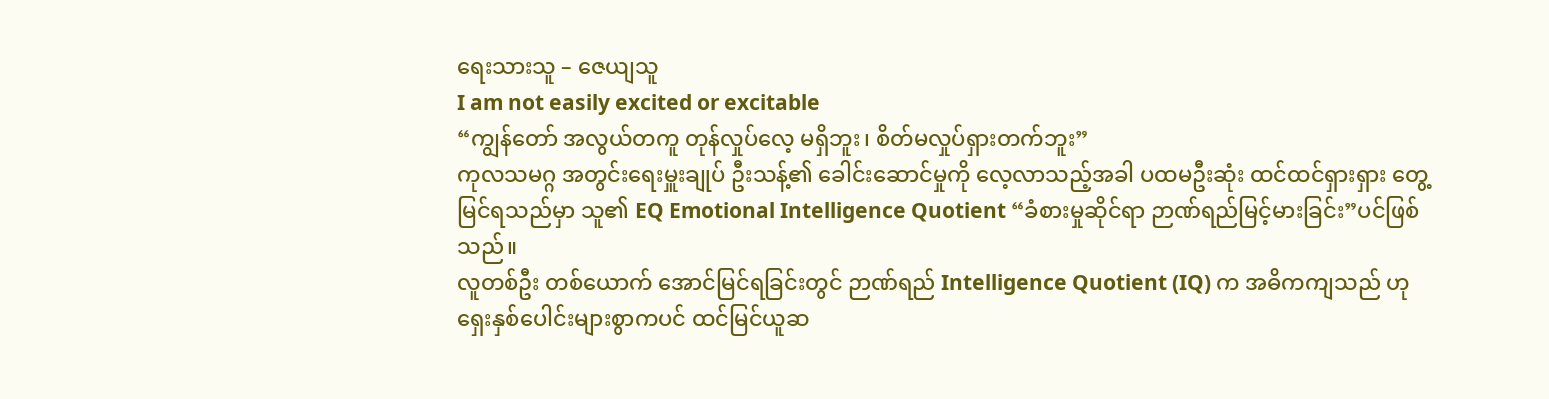ရေးသားသူ – ဇေယျသူ
I am not easily excited or excitable
“ကျွန်တော် အလွယ်တကူ တုန်လှုပ်လေ့ မရှိဘူး၊ စိတ်မလှုပ်ရှားတက်ဘူး”
ကုလသမဂ္ဂ အတွင်းရေးမှူးချုပ် ဦးသန့်၏ ခေါင်းဆောင်မှုကို လေ့လာသည့်အခါ ပထမဦးဆုံး ထင်ထင်ရှားရှား တွေ့မြင်ရသည်မှာ သူ၏ EQ Emotional Intelligence Quotient “ခံစားမှုဆိုင်ရာ ဉာဏ်ရည်မြင့်မားခြင်း”ပင်ဖြစ်သည်။
လူတစ်ဦး တစ်ယောက် အောင်မြင်ရခြင်းတွင် ဉာဏ်ရည် Intelligence Quotient (IQ) က အဓိကကျသည် ဟု ရှေးနှစ်ပေါင်းများစွာကပင် ထင်မြင်ယူဆ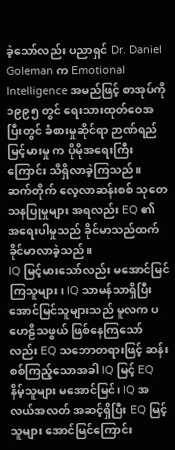ခဲ့သော်လည်း ပညာရှင် Dr. Daniel Goleman က Emotional Intelligence အမည်ဖြင့် စာအုပ်ကို ၁၉၉၅ တွင် ရေးသားထုတ်ဝေအပြီးတွင် ခံစားမှုဆိုင်ရာ ဉာဏ်ရည်မြင့်မားမှု က ပိုမိုအရေးကြီးကြောင်း သိရှိလာခဲ့ကြသည်။ ဆက်တိုက် လေ့လာဆန်းစစ် သုတေသနပြုမှုများ အရလည်း EQ ၏ အရေးပါမှုသည် ခိုင်မာသည်ထက် ခိုင်မာလာခဲ့သည်။
IQ မြင့်မားသော်လည်း မအောင်မြင်ကြသူများ၊ IQ သာမန်သာရှိပြီး အောင်မြင်သူများသည် မူလက ပဟေဠိသဖွယ် ဖြစ်နေကြသော်လည်း EQ သဘောတရားဖြင့် ဆန်းစစ်ကြည့်သောအခါ IQ မြင့် EQ နိမ့်သူများ မအောင်မြင်၊ IQ အလယ်အလတ် အဆင့်ရှိပြီး EQ မြင့်သူများ အောင်မြင်ကြောင်း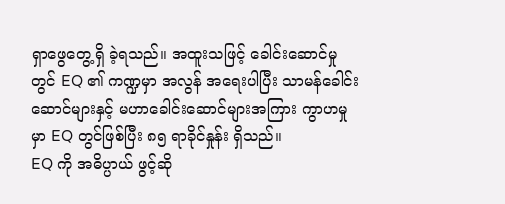ရှာဖွေတွေ့ရှိ ခဲ့ရသည်။ အထူးသဖြင့် ခေါင်းဆောင်မှုတွင် EQ ၏ ကဏ္ဍမှာ အလွန် အရေးပါပြီး သာမန်ခေါင်းဆောင်များနှင့် မဟာခေါင်းဆောင်များအကြား ကွာဟမှုမှာ EQ တွင်ဖြစ်ပြီး ၈၅ ရာခိုင်နှုန်း ရှိသည်။
EQ ကို အဓိပ္ပာယ် ဖွင့်ဆို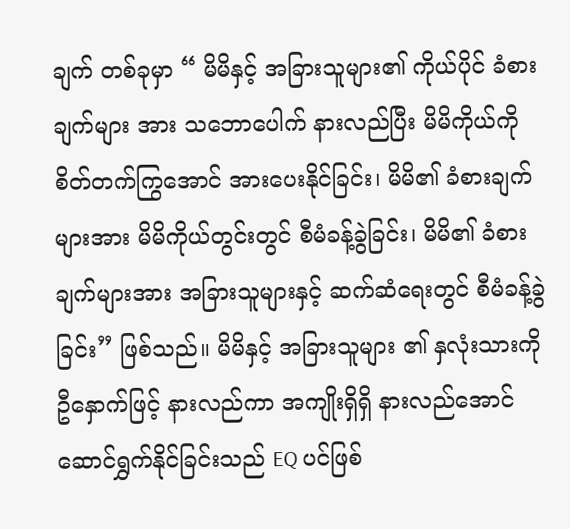ချက် တစ်ခုမှာ “ မိမိနှင့် အခြားသူများ၏ ကိုယ်ပိုင် ခံစားချက်များ အား သဘောပေါက် နားလည်ပြီး မိမိကိုယ်ကို စိတ်တက်ကြွအောင် အားပေးနိုင်ခြင်း၊ မိမိ၏ ခံစားချက်များအား မိမိကိုယ်တွင်းတွင် စီမံခန့်ခွဲခြင်း၊ မိမိ၏ ခံစားချက်များအား အခြားသူများနှင့် ဆက်ဆံရေးတွင် စီမံခန့်ခွဲခြင်း” ဖြစ်သည်။ မိမိနှင့် အခြားသူများ ၏ နှလုံးသားကို ဦနှောက်ဖြင့် နားလည်ကာ အကျိုးရှိရှိ နားလည်အောင် ဆောင်ရွှက်နိုင်ခြင်းသည် EQ ပင်ဖြစ်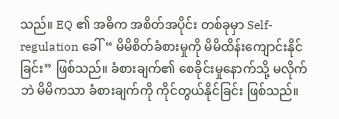သည်။ EQ ၏ အဓိက အစိတ်အပိုင်း တစ်ခုမှာ Self-regulation ခေါ်“ မိမိစိတ်ခံစားမှုကို မိမိထိန်းကျောင်းနိုင်ခြင်း” ဖြစ်သည်။ ခံစားချက်၏ စေခိုင်းမှုနောက်သို့ မလိုက်ဘဲ မိမိကသာ ခံစားချက်ကို ကိုင်တွယ်နိုင်ခြင်း ဖြစ်သည်။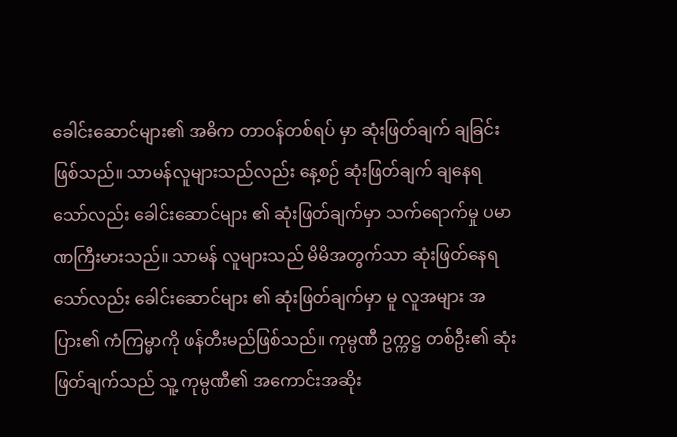ခေါင်းဆောင်များ၏ အဓိက တာဝန်တစ်ရပ် မှာ ဆုံးဖြတ်ချက် ချခြင်း ဖြစ်သည်။ သာမန်လူများသည်လည်း နေ့စဉ် ဆုံးဖြတ်ချက် ချနေရသော်လည်း ခေါင်းဆောင်များ ၏ ဆုံးဖြတ်ချက်မှာ သက်ရောက်မှု ပမာဏကြီးမားသည်။ သာမန် လူများသည် မိမိအတွက်သာ ဆုံးဖြတ်နေရသော်လည်း ခေါင်းဆောင်များ ၏ ဆုံးဖြတ်ချက်မှာ မူ လူအများ အပြား၏ ကံကြမ္မာကို ဖန်တီးမည်ဖြစ်သည်။ ကုမ္ပဏီ ဥက္ကဋ္ဌ တစ်ဦး၏ ဆုံးဖြတ်ချက်သည် သူ့ ကုမ္ပဏီ၏ အကောင်းအဆိုး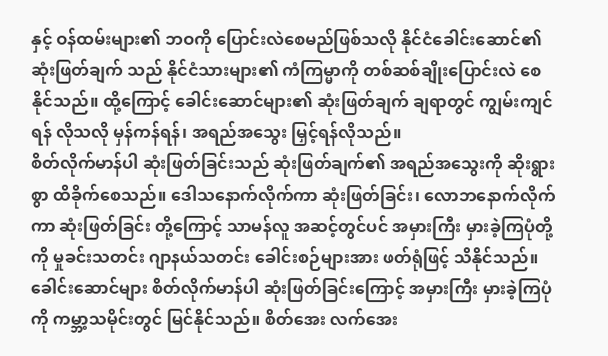နှင့် ဝန်ထမ်းများ၏ ဘဝကို ပြောင်းလဲစေမည်ဖြစ်သလို နိုင်ငံခေါင်းဆောင်၏ ဆုံးဖြတ်ချက် သည် နိုင်ငံသားများ၏ ကံကြမ္မာကို တစ်ဆစ်ချိုးပြောင်းလဲ စေနိုင်သည်။ ထို့ကြောင့် ခေါင်းဆောင်များ၏ ဆုံးဖြတ်ချက် ချရာတွင် ကျွမ်းကျင်ရန် လိုသလို မှန်ကန်ရန်၊ အရည်အသွေး မြှင့်ရန်လိုသည်။
စိတ်လိုက်မာန်ပါ ဆုံးဖြတ်ခြင်းသည် ဆုံးဖြတ်ချက်၏ အရည်အသွေးကို ဆိုးရွားစွာ ထိခိုက်စေသည်။ ဒေါသနောက်လိုက်ကာ ဆုံးဖြတ်ခြင်း၊ လောဘနောက်လိုက်ကာ ဆုံးဖြတ်ခြင်း တို့ကြောင့် သာမန်လူ အဆင့်တွင်ပင် အမှားကြီး မှားခဲ့ကြပုံတို့ကို မှုခင်းသတင်း ဂျာနယ်သတင်း ခေါင်းစဉ်များအား ဖတ်ရုံဖြင့် သိနိုင်သည်။ ခေါင်းဆောင်များ စိတ်လိုက်မာန်ပါ ဆုံးဖြတ်ခြင်းကြောင့် အမှားကြီး မှားခဲ့ကြပုံကို ကမ္ဘာ့သမိုင်းတွင် မြင်နိုင်သည်။ စိတ်အေး လက်အေး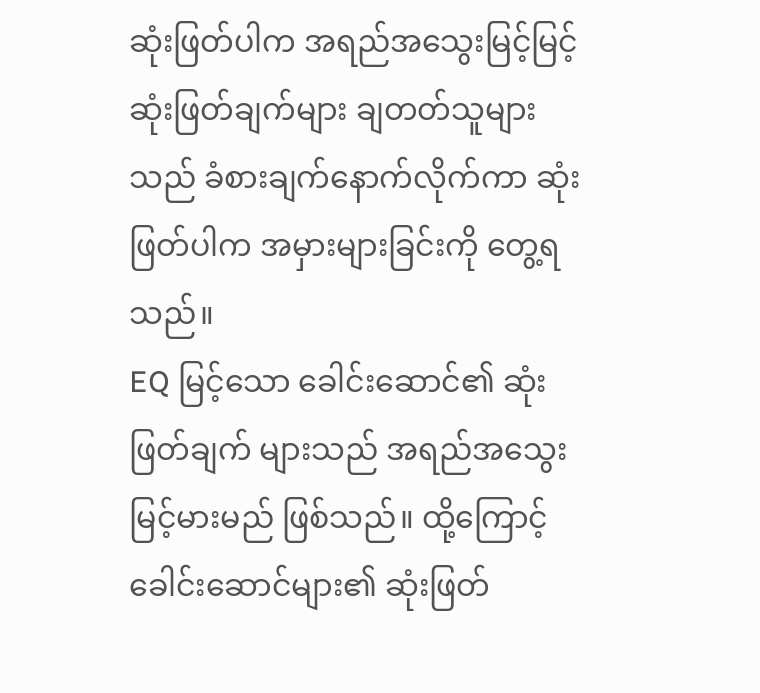ဆုံးဖြတ်ပါက အရည်အသွေးမြင့်မြင့် ဆုံးဖြတ်ချက်များ ချတတ်သူများသည် ခံစားချက်နောက်လိုက်ကာ ဆုံးဖြတ်ပါက အမှားများခြင်းကို တွေ့ရသည်။
EQ မြင့်သော ခေါင်းဆောင်၏ ဆုံးဖြတ်ချက် များသည် အရည်အသွေး မြင့်မားမည် ဖြစ်သည်။ ထို့ကြောင့် ခေါင်းဆောင်များ၏ ဆုံးဖြတ်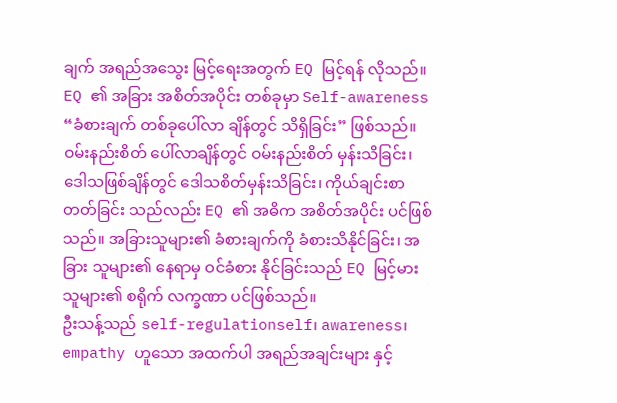ချက် အရည်အသွေး မြင့်ရေးအတွက် EQ မြင့်ရန် လိုသည်။ EQ ၏ အခြား အစိတ်အပိုင်း တစ်ခုမှာ Self-awareness “ခံစားချက် တစ်ခုပေါ်လာ ချိန်တွင် သိရှိခြင်း” ဖြစ်သည်။ ဝမ်းနည်းစိတ် ပေါ်လာချိန်တွင် ဝမ်းနည်းစိတ် မှန်းသိခြင်း၊ ဒေါသဖြစ်ချိန်တွင် ဒေါသစိတ်မှန်းသိခြင်း၊ ကိုယ်ချင်းစာတတ်ခြင်း သည်လည်း EQ ၏ အဓိက အစိတ်အပိုင်း ပင်ဖြစ်သည်။ အခြားသူများ၏ ခံစားချက်ကို ခံစားသိနိုင်ခြင်း၊ အခြား သူများ၏ နေရာမှ ဝင်ခံစား နိုင်ခြင်းသည် EQ မြင့်မားသူများ၏ စရိုက် လက္ခဏာ ပင်ဖြစ်သည်။
ဦးသန့်သည် self-regulationself၊ awareness၊ empathy ဟူသော အထက်ပါ အရည်အချင်းများ နှင့်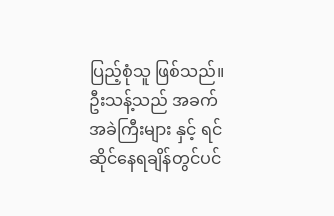ပြည့်စုံသူ ဖြစ်သည်။ ဦးသန့်သည် အခက်အခဲကြီးများ နှင့် ရင်ဆိုင်နေရချိန်တွင်ပင်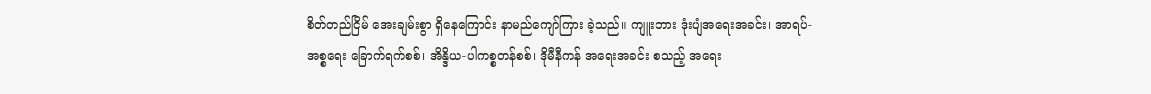စိတ်တည်ငြိမ် အေးချမ်းစွာ ရှိနေကြောင်း နာမည်ကျော်ကြား ခဲ့သည်။ ကျူးဘား ဒုံးပျံအရေးအခင်း၊ အာရပ်-အစ္စရေး ခြောက်ရက်စစ်၊ အိန္ဒိယ-ပါကစ္စတန်စစ်၊ ဒိုမီနီကန် အရေးအခင်း စသည့် အရေး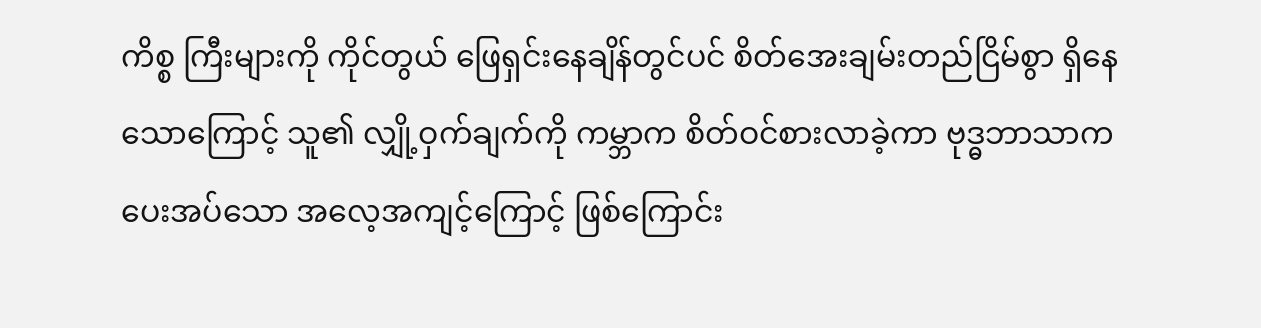ကိစ္စ ကြီးများကို ကိုင်တွယ် ဖြေရှင်းနေချိန်တွင်ပင် စိတ်အေးချမ်းတည်ငြိမ်စွာ ရှိနေသောကြောင့် သူ၏ လျှို့ဝှက်ချက်ကို ကမ္ဘာက စိတ်ဝင်စားလာခဲ့ကာ ဗုဒ္ဓဘာသာက ပေးအပ်သော အလေ့အကျင့်ကြောင့် ဖြစ်ကြောင်း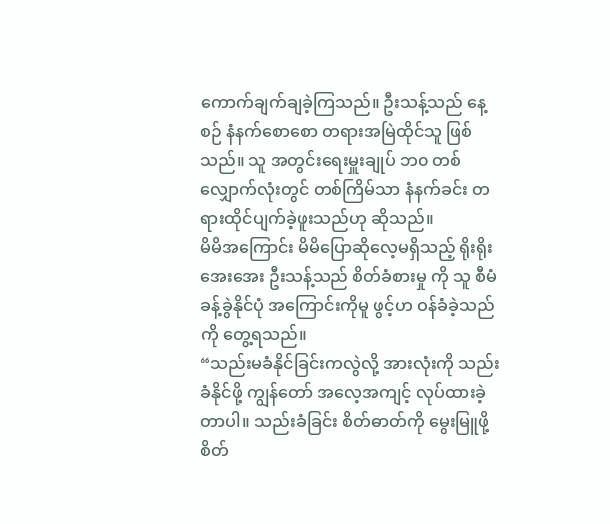ကောက်ချက်ချခဲ့ကြသည်။ ဦးသန့်သည် နေ့စဉ် နံနက်စောစော တရားအမြဲထိုင်သူ ဖြစ်သည်။ သူ အတွင်းရေးမှူးချုပ် ဘ၀ တစ်လျှောက်လုံးတွင် တစ်ကြိမ်သာ နံနက်ခင်း တရားထိုင်ပျက်ခဲ့ဖူးသည်ဟု ဆိုသည်။
မိမိအကြောင်း မိမိပြောဆိုလေ့မရှိသည့် ရိုးရိုးအေးအေး ဦးသန့်သည် စိတ်ခံစားမှု ကို သူ စီမံခန့်ခွဲနိုင်ပုံ အကြောင်းကိုမူ ဖွင့်ဟ ဝန်ခံခဲ့သည်ကို တွေ့ရသည်။
“သည်းမခံနိုင်ခြင်းကလွဲလို့ အားလုံးကို သည်းခံနိုင်ဖို့ ကျွန်တော် အလေ့အကျင့် လုပ်ထားခဲ့တာပါ။ သည်းခံခြင်း စိတ်ဓာတ်ကို မွေးမြူဖို့ စိတ်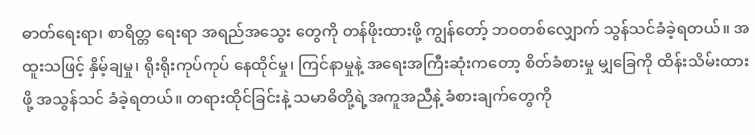ဓာတ်ရေးရာ၊ စာရိတ္တ ရေးရာ အရည်အသွေး တွေကို တန်ဖိုးထားဖို့ ကျွန်တော့် ဘဝတစ်လျှောက် သွန်သင်ခံခဲ့ရတယ်။ အထူးသဖြင့် နှိမ့်ချမှု၊ ရိုးရိုးကုပ်ကုပ် နေထိုင်မှု၊ ကြင်နာမှုနဲ့ အရေးအကြီးဆုံးကတော့ စိတ်ခံစားမှု မျှခြေကို ထိန်းသိမ်းထားဖို့ အသွန်သင် ခံခဲ့ရတယ်။ တရားထိုင်ခြင်းနဲ့ သမာဓိတို့ရဲ့အကူအညီနဲ့ ခံစားချက်တွေကို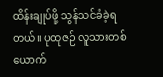ထိန်းချုပ်ဖို့ သွန်သင်ခံခဲ့ရတယ်။ ပုထုဇဉ် လူသားတစ်ယောက်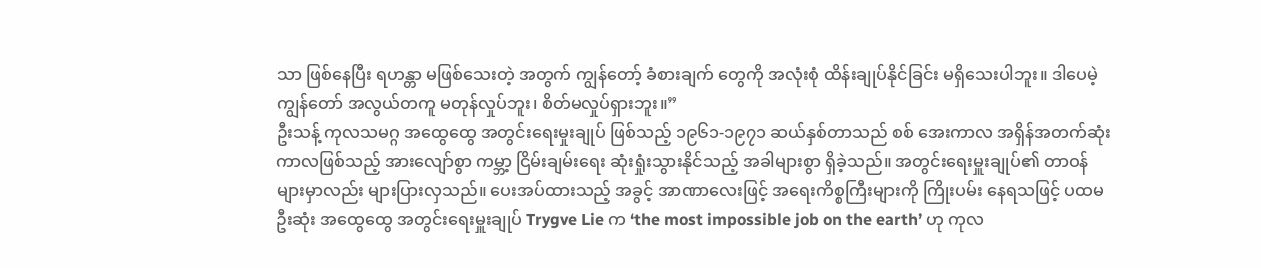သာ ဖြစ်နေပြီး ရဟန္တာ မဖြစ်သေးတဲ့ အတွက် ကျွန်တော့် ခံစားချက် တွေကို အလုံးစုံ ထိန်းချုပ်နိုင်ခြင်း မရှိသေးပါဘူး။ ဒါပေမဲ့ ကျွန်တော် အလွယ်တကူ မတုန်လှုပ်ဘူး၊ စိတ်မလှုပ်ရှားဘူး။”
ဦးသန့် ကုလသမဂ္ဂ အထွေထွေ အတွင်းရေးမှုးချုပ် ဖြစ်သည့် ၁၉၆၁-၁၉၇၁ ဆယ်နှစ်တာသည် စစ် အေးကာလ အရှိန်အတက်ဆုံး ကာလဖြစ်သည့် အားလျော်စွာ ကမ္ဘာ့ ငြိမ်းချမ်းရေး ဆုံးရှုံးသွားနိုင်သည့် အခါများစွာ ရှိခဲ့သည်။ အတွင်းရေးမှူးချုပ်၏ တာဝန်များမှာလည်း များပြားလှသည်။ ပေးအပ်ထားသည့် အခွင့် အာဏာလေးဖြင့် အရေးကိစ္စကြီးများကို ကြိုးပမ်း နေရသဖြင့် ပထမဦးဆုံး အထွေထွေ အတွင်းရေးမှူးချုပ် Trygve Lie က ‘the most impossible job on the earth’ ဟု ကုလ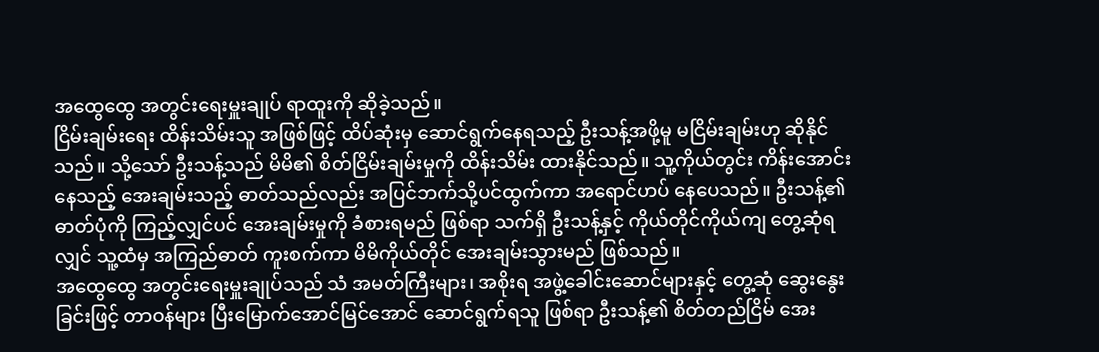အထွေထွေ အတွင်းရေးမှူးချုပ် ရာထူးကို ဆိုခဲ့သည်။
ငြိမ်းချမ်းရေး ထိန်းသိမ်းသူ အဖြစ်ဖြင့် ထိပ်ဆုံးမှ ဆောင်ရွက်နေရသည့် ဦးသန့်အဖို့မူ မငြိမ်းချမ်းဟု ဆိုနိုင်သည်။ သို့သော် ဦးသန့်သည် မိမိ၏ စိတ်ငြိမ်းချမ်းမှုကို ထိန်းသိမ်း ထားနိုင်သည်။ သူ့ကိုယ်တွင်း ကိန်းအောင်းနေသည့် အေးချမ်းသည့် ဓာတ်သည်လည်း အပြင်ဘက်သို့ပင်ထွက်ကာ အရောင်ဟပ် နေပေသည်။ ဦးသန့်၏ ဓာတ်ပုံကို ကြည့်လျှင်ပင် အေးချမ်းမှုကို ခံစားရမည် ဖြစ်ရာ သက်ရှိ ဦးသန့်နှင့် ကိုယ်တိုင်ကိုယ်ကျ တွေ့ဆုံရလျှင် သူ့ထံမှ အကြည်ဓာတ် ကူးစက်ကာ မိမိကိုယ်တိုင် အေးချမ်းသွားမည် ဖြစ်သည်။
အထွေထွေ အတွင်းရေးမှူးချုပ်သည် သံ အမတ်ကြီးများ၊ အစိုးရ အဖွဲ့ခေါင်းဆောင်များနှင့် တွေ့ဆုံ ဆွေးနွေးခြင်းဖြင့် တာဝန်များ ပြီးမြောက်အောင်မြင်အောင် ဆောင်ရွက်ရသူ ဖြစ်ရာ ဦးသန့်၏ စိတ်တည်ငြိမ် အေး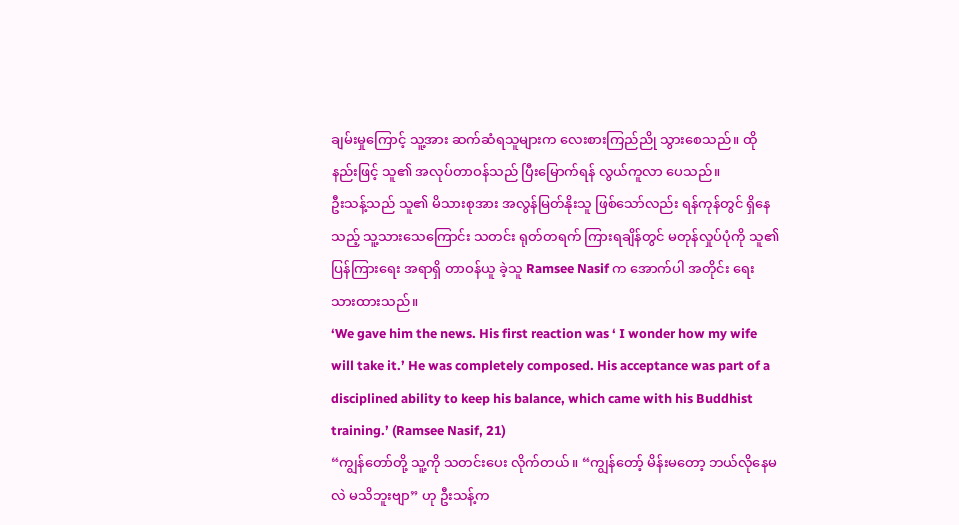ချမ်းမှုကြောင့် သူ့အား ဆက်ဆံရသူများက လေးစားကြည်ညို သွားစေသည်။ ထိုနည်းဖြင့် သူ၏ အလုပ်တာဝန်သည် ပြီးမြောက်ရန် လွယ်ကူလာ ပေသည်။
ဦးသန့်သည် သူ၏ မိသားစုအား အလွန်မြတ်နိုးသူ ဖြစ်သော်လည်း ရန်ကုန်တွင် ရှိနေသည့် သူ့သားသေကြောင်း သတင်း ရုတ်တရက် ကြားရချိန်တွင် မတုန်လှုပ်ပုံကို သူ၏ ပြန်ကြားရေး အရာရှိ တာဝန်ယူ ခဲ့သူ Ramsee Nasif က အောက်ပါ အတိုင်း ရေးသားထားသည်။
‘We gave him the news. His first reaction was ‘ I wonder how my wife will take it.’ He was completely composed. His acceptance was part of a disciplined ability to keep his balance, which came with his Buddhist training.’ (Ramsee Nasif, 21)
“ကျွန်တော်တို့ သူ့ကို သတင်းပေး လိုက်တယ်။ “ကျွန်တော့် မိန်းမတော့ ဘယ်လိုနေမလဲ မသိဘူးဗျာ” ဟု ဦးသန့်က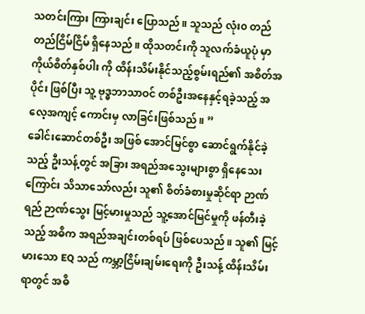သတင်းကြား ကြားချင်း ပြောသည်။ သူသည် လုံး၀ တည်တည်ငြိမ်ငြိမ် ရှိနေသည်။ ထိုသတင်းကို သူလက်ခံယူပုံ မှာ ကိုယ်စိတ်နှစ်ပါး ကို ထိန်းသိမ်းနိုင်သည့်စွမ်းရည်၏ အစိတ်အပိုင်း ဖြစ်ပြီး သူ့ ဗုဒ္ဓဘာသာဝင် တစ်ဦးအနေနှင့်ရခဲ့သည့် အလေ့အကျင့် ကောင်းမှ လာခြင်းဖြစ်သည်။ ”
ခေါင်းဆောင်တစ်ဦး အဖြစ် အောင်မြင်စွာ ဆောင်ရွက်နိုင်ခဲ့သည့် ဦးသန့်တွင် အခြား အရည်အသွေးများစွာ ရှိနေသေးကြောင်း သိသာသော်လည်း သူ၏ စိတ်ခံစားမှုဆိုင်ရာ ဉာဏ်ရည် ဉာဏ်သွေး မြင့်မားမှုသည် သူ့အောင်မြင်မှုကို ဖန်တီးခဲ့သည့် အဓိက အရည်အချင်းတစ်ရပ် ဖြစ်ပေသည်။ သူ၏ မြင့်မားသော EQ သည် ကမ္ဘာ့ငြိမ်းချမ်းရေးကို ဦးသန့် ထိန်းသိမ်းရာတွင် အဓိ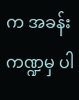က အခန်း ကဏ္ဍမှ ပါ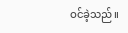ဝင်ခဲ့သည်။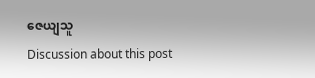ဇေယျသူ
Discussion about this post